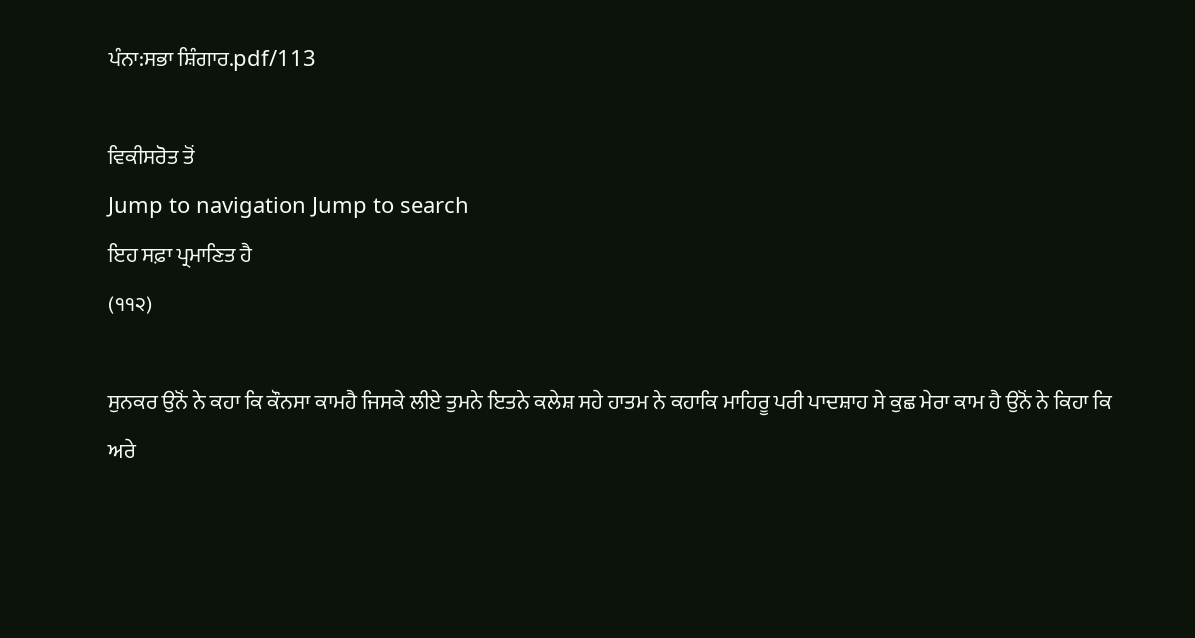ਪੰਨਾ:ਸਭਾ ਸ਼ਿੰਗਾਰ.pdf/113

ਵਿਕੀਸਰੋਤ ਤੋਂ
Jump to navigation Jump to search
ਇਹ ਸਫ਼ਾ ਪ੍ਰਮਾਣਿਤ ਹੈ
(੧੧੨)

ਸੁਨਕਰ ਉਨੋਂ ਨੇ ਕਹਾ ਕਿ ਕੌਨਸਾ ਕਾਮਹੈ ਜਿਸਕੇ ਲੀਏ ਤੁਮਨੇ ਇਤਨੇ ਕਲੇਸ਼ ਸਹੇ ਹਾਤਮ ਨੇ ਕਹਾਕਿ ਮਾਹਿਰੂ ਪਰੀ ਪਾਦਸ਼ਾਹ ਸੇ ਕੁਛ ਮੇਰਾ ਕਾਮ ਹੈ ਉਨੋਂ ਨੇ ਕਿਹਾ ਕਿ ਅਰੇ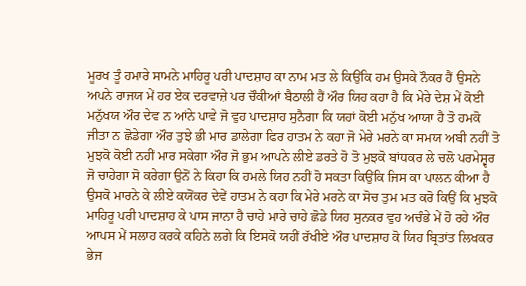ਮੂਰਖ ਤੂੰ ਹਮਾਰੇ ਸਾਮਨੇ ਮਾਹਿਰੂ ਪਰੀ ਪਾਦਸ਼ਾਹ ਕਾ ਨਾਮ ਮਤ ਲੇ ਕਿਉਂਕਿ ਹਮ ਉਸਕੇ ਨੌਕਰ ਹੈਂ ਉਸਨੇ ਅਪਨੇ ਰਾਜਯ ਮੇਂ ਹਰ ਏਕ ਦਰਵਾਜ਼ੇ ਪਰ ਚੌਕੀਆਂ ਬੈਠਾਲੀ ਹੈਂ ਔਰ ਯਿਹ ਕਹਾ ਹੈ ਕਿ ਮੇਰੇ ਦੇਸ਼ ਮੇਂ ਕੋਈ ਮਨੁੱਖਯ ਔਰ ਦੇਵ ਨ ਆਂਨੇ ਪਾਵੇ ਜੋ ਵੁਹ ਪਾਦਸ਼ਾਹ ਸੁਨੈਗਾ ਕਿ ਯਹਾਂ ਕੋਈ ਮਨੁੱਖ ਆਯਾ ਹੈ ਤੋ ਹਮਕੋ ਜੀਤਾ ਨ ਛੋਡੇਗਾ ਔਰ ਤੁਝੇ ਭੀ ਮਾਰ ਡਾਲੇਗਾ ਫਿਰ ਹਾਤਮ ਨੇ ਕਹਾ ਜੋ ਮੇਰੇ ਮਰਨੇ ਕਾ ਸਮਯ ਅਬੀ ਨਹੀਂ ਤੋ ਮੁਝਕੋ ਕੋਈ ਨਹੀਂ ਮਾਰ ਸਕੇਗਾ ਔਰ ਜੋ ਭੁਮ ਆਪਨੇ ਲੀਏ ਡਰਤੇ ਹੋ ਤੋ ਮੁਝਕੋ ਬਾਂਧਕਰ ਲੇ ਚਲੋ ਪਰਮੇਸ਼੍ਵਰ ਜੋ ਚਾਹੇਗਾ ਸੋ ਕਰੇਗਾ ਉਨੋਂ ਨੇ ਕਿਹਾ ਕਿ ਹਮਲੇ ਯਿਹ ਨਹੀਂ ਹੋ ਸਕਤਾ ਕਿਉਂਕਿ ਜਿਸ ਕਾ ਪਾਲਨ ਕੀਆ ਹੈ ਉਸਕੋ ਮਾਰਨੇ ਕੇ ਲੀਏ ਕਯੋਂਕਰ ਦੇਵੇਂ ਹਾਤਮ ਨੇ ਕਹਾ ਕਿ ਮੇਰੇ ਮਰਨੇ ਕਾ ਸੋਚ ਤੁਮ ਮਤ ਕਰੋ ਕਿਉਂ ਕਿ ਮੁਝਕੋ ਮਾਹਿਰੂ ਪਰੀ ਪਾਦਸ਼ਾਹ ਕੇ ਪਾਸ ਜਾਨਾ ਹੈ ਚਾਹੇ ਮਾਰੇ ਚਾਹੇ ਛੋਡੇ ਯਿਹ ਸੁਨਕਰ ਵੁਹ ਅਚੰਭੇ ਮੇਂ ਹੋ ਰਹੇ ਔਰ ਆਪਸ ਮੇਂ ਸਲਾਹ ਕਰਕੇ ਕਹਿਨੇ ਲਗੇ ਕਿ ਇਸਕੋ ਯਹੀਂ ਰੱਖੀਏ ਔਰ ਪਾਦਸ਼ਾਹ ਕੋ ਯਿਹ ਬ੍ਰਿਤਾਂਤ ਲਿਖਕਰ ਭੇਜ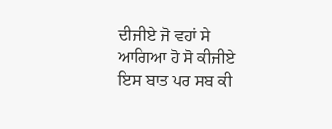ਦੀਜੀਏ ਜੋ ਵਹਾਂ ਸੇ ਆਗਿਆ ਹੋ ਸੋ ਕੀਜੀਏ ਇਸ ਬਾਤ ਪਰ ਸਬ ਕੀ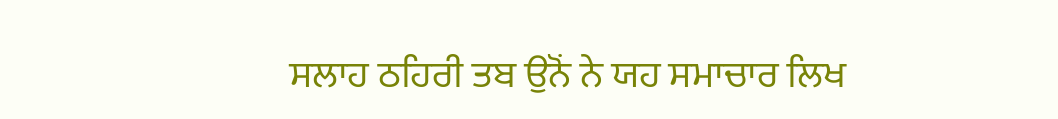ਸਲਾਹ ਠਹਿਰੀ ਤਬ ਉਨੋਂ ਨੇ ਯਹ ਸਮਾਚਾਰ ਲਿਖ